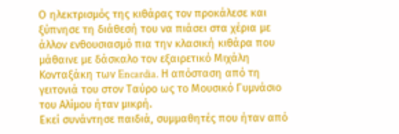Ο ηλεκτρισμός της κιθάρας τον προκάλεσε και ξύπνησε τη διάθεσή του να πιάσει στα χέρια με άλλον ενθουσιασμό πια την κλασική κιθάρα που μάθαινε με δάσκαλο τον εξαιρετικό Μιχάλη Κονταξάκη των Encardia. Η απόσταση από τη γειτονιά του στον Ταύρο ως το Μουσικό Γυμνάσιο του Αλίμου ήταν μικρή.
Εκεί συνάντησε παιδιά, συμμαθητές που ήταν από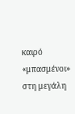καιρό «μπασμένοι» στη μεγάλη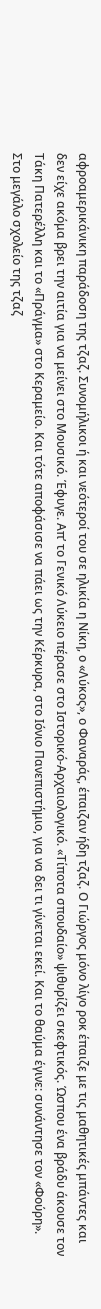αφροαμερικάνικη παράδοση της τζαζ. Συνομήλικοι ή και νεότεροί του σε ηλικία η Νίκη, ο «Λύκος», ο Φαναράς, έπαιζαν ήδη τζαζ. Ο Γιώργος μόνο λίγο ροκ έπαιζε με τις μαθητικές μπάντες και δεν είχε ακόμα βρει την αιτία για να μείνει στο Μουσικό. Έφυγε. Απ’ το Γενικό Λύκειο πέρασε στο Ιστορικό-Αρχαιολογικό. «Τίποτα σπουδαίο» ψιθυρίζει σκεφτικός. Ώσπου ένα βράδυ άκουσε τον Τάκη Πατερέλλη και το «Πράγμα» στο Κεραμείο. Και τότε αποφάσισε να πάει ως την Κέρκυρα, στο Ιόνιο Πανεπιστήμιο, για να δει τι γίνεται εκεί. Και το θαύμα έγινε: συνάντησε τον «Φούρη».
Στο μεγάλο σχολείο της τζαζ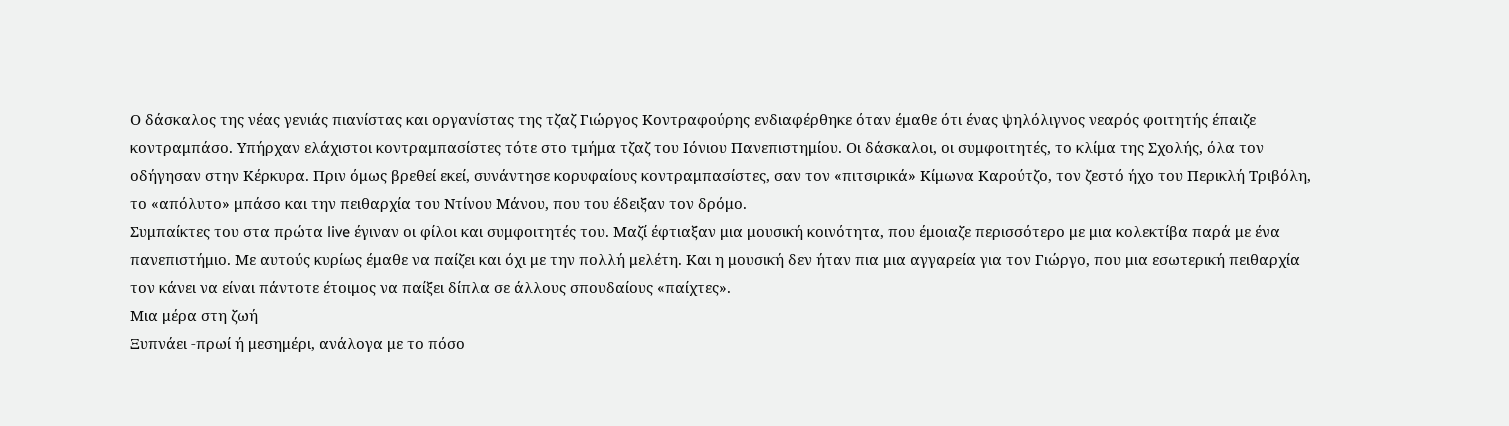Ο δάσκαλος της νέας γενιάς πιανίστας και οργανίστας της τζαζ Γιώργος Κοντραφούρης ενδιαφέρθηκε όταν έμαθε ότι ένας ψηλόλιγνος νεαρός φοιτητής έπαιζε κοντραμπάσο. Υπήρχαν ελάχιστοι κοντραμπασίστες τότε στο τμήμα τζαζ του Ιόνιου Πανεπιστημίου. Οι δάσκαλοι, οι συμφοιτητές, το κλίμα της Σχολής, όλα τον οδήγησαν στην Κέρκυρα. Πριν όμως βρεθεί εκεί, συνάντησε κορυφαίους κοντραμπασίστες, σαν τον «πιτσιρικά» Κίμωνα Καρούτζο, τον ζεστό ήχο του Περικλή Τριβόλη, το «απόλυτο» μπάσο και την πειθαρχία του Ντίνου Μάνου, που του έδειξαν τον δρόμο.
Συμπαίκτες του στα πρώτα live έγιναν οι φίλοι και συμφοιτητές του. Μαζί έφτιαξαν μια μουσική κοινότητα, που έμοιαζε περισσότερο με μια κολεκτίβα παρά με ένα πανεπιστήμιο. Με αυτούς κυρίως έμαθε να παίζει και όχι με την πολλή μελέτη. Και η μουσική δεν ήταν πια μια αγγαρεία για τον Γιώργο, που μια εσωτερική πειθαρχία τον κάνει να είναι πάντοτε έτοιμος να παίξει δίπλα σε άλλους σπουδαίους «παίχτες».
Μια μέρα στη ζωή
Ξυπνάει -πρωί ή μεσημέρι, ανάλογα με το πόσο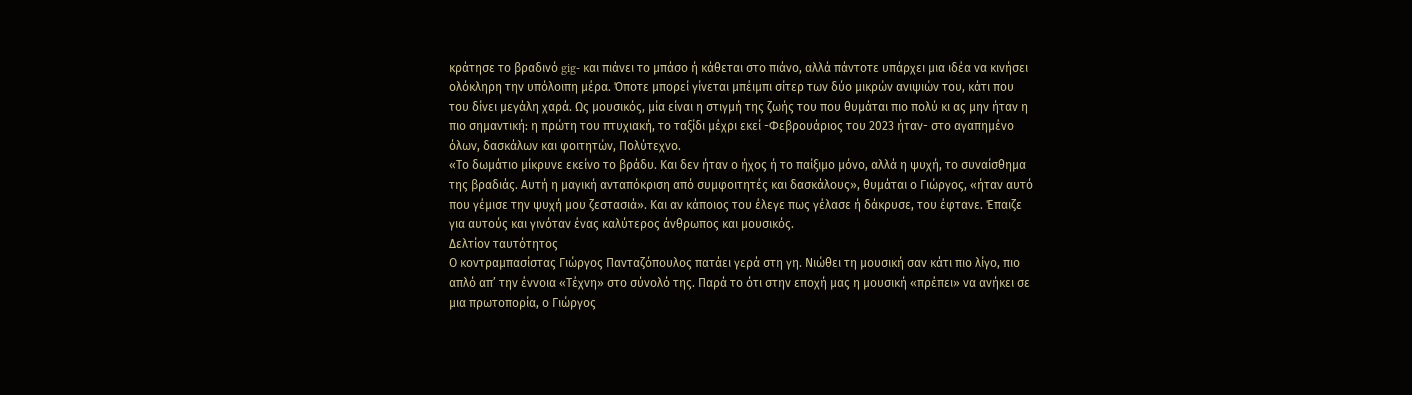κράτησε το βραδινό gig- και πιάνει το μπάσο ή κάθεται στο πιάνο, αλλά πάντοτε υπάρχει μια ιδέα να κινήσει ολόκληρη την υπόλοιπη μέρα. Όποτε μπορεί γίνεται μπέιμπι σίτερ των δύο μικρών ανιψιών του, κάτι που του δίνει μεγάλη χαρά. Ως μουσικός, μία είναι η στιγμή της ζωής του που θυμάται πιο πολύ κι ας μην ήταν η πιο σημαντική: η πρώτη του πτυχιακή, το ταξίδι μέχρι εκεί -Φεβρουάριος του 2023 ήταν- στο αγαπημένο όλων, δασκάλων και φοιτητών, Πολύτεχνο.
«Το δωμάτιο μίκρυνε εκείνο το βράδυ. Και δεν ήταν ο ήχος ή το παίξιμο μόνο, αλλά η ψυχή, το συναίσθημα της βραδιάς. Αυτή η μαγική ανταπόκριση από συμφοιτητές και δασκάλους», θυμάται ο Γιώργος, «ήταν αυτό που γέμισε την ψυχή μου ζεστασιά». Και αν κάποιος του έλεγε πως γέλασε ή δάκρυσε, του έφτανε. Έπαιζε για αυτούς και γινόταν ένας καλύτερος άνθρωπος και μουσικός.
Δελτίον ταυτότητος
Ο κοντραμπασίστας Γιώργος Πανταζόπουλος πατάει γερά στη γη. Νιώθει τη μουσική σαν κάτι πιο λίγο, πιο απλό απ’ την έννοια «Τέχνη» στο σύνολό της. Παρά το ότι στην εποχή μας η μουσική «πρέπει» να ανήκει σε μια πρωτοπορία, ο Γιώργος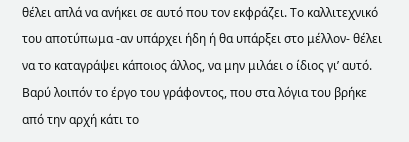θέλει απλά να ανήκει σε αυτό που τον εκφράζει. Το καλλιτεχνικό του αποτύπωμα -αν υπάρχει ήδη ή θα υπάρξει στο μέλλον- θέλει να το καταγράψει κάποιος άλλος, να μην μιλάει ο ίδιος γι’ αυτό. Βαρύ λοιπόν το έργο του γράφοντος, που στα λόγια του βρήκε από την αρχή κάτι το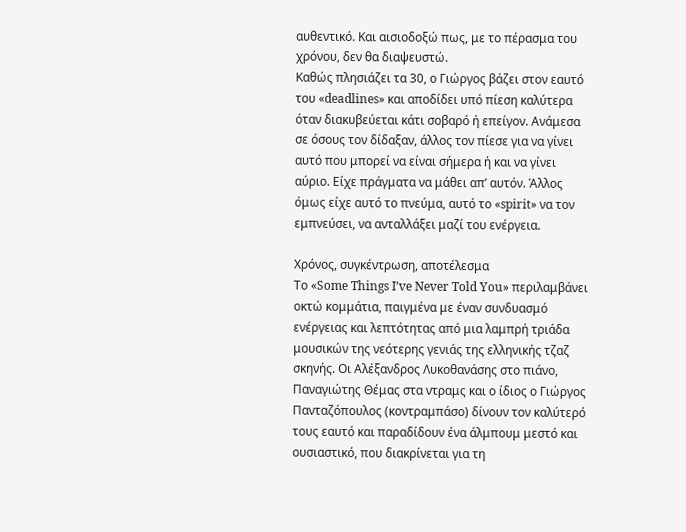αυθεντικό. Και αισιοδοξώ πως, με το πέρασμα του χρόνου, δεν θα διαψευστώ.
Καθώς πλησιάζει τα 30, ο Γιώργος βάζει στον εαυτό του «deadlines» και αποδίδει υπό πίεση καλύτερα όταν διακυβεύεται κάτι σοβαρό ή επείγον. Ανάμεσα σε όσους τον δίδαξαν, άλλος τον πίεσε για να γίνει αυτό που μπορεί να είναι σήμερα ή και να γίνει αύριο. Είχε πράγματα να μάθει απ’ αυτόν. Άλλος όμως είχε αυτό το πνεύμα, αυτό το «spirit» να τον εμπνεύσει, να ανταλλάξει μαζί του ενέργεια.

Χρόνος, συγκέντρωση, αποτέλεσμα
Το «Some Things I’ve Never Told You» περιλαμβάνει οκτώ κομμάτια, παιγμένα με έναν συνδυασμό ενέργειας και λεπτότητας από μια λαμπρή τριάδα μουσικών της νεότερης γενιάς της ελληνικής τζαζ σκηνής. Οι Αλέξανδρος Λυκοθανάσης στο πιάνο, Παναγιώτης Θέμας στα ντραμς και ο ίδιος ο Γιώργος Πανταζόπουλος (κοντραμπάσο) δίνουν τον καλύτερό τους εαυτό και παραδίδουν ένα άλμπουμ μεστό και ουσιαστικό, που διακρίνεται για τη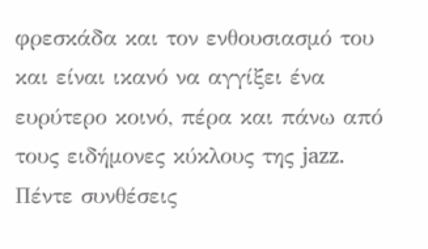φρεσκάδα και τον ενθουσιασμό του και είναι ικανό να αγγίξει ένα ευρύτερο κοινό, πέρα και πάνω από τους ειδήμονες κύκλους της jazz.
Πέντε συνθέσεις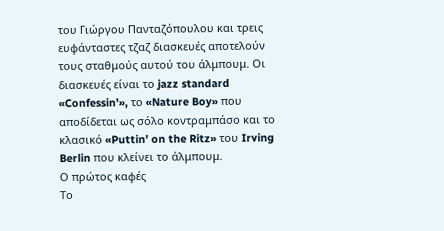του Γιώργου Πανταζόπουλου και τρεις ευφάνταστες τζαζ διασκευές αποτελούν τους σταθμούς αυτού του άλμπουμ. Οι διασκευές είναι το jazz standard «Confessin’», το «Nature Boy» που αποδίδεται ως σόλο κοντραμπάσο και το κλασικό «Puttin’ on the Ritz» του Irving Berlin που κλείνει το άλμπουμ.
Ο πρώτος καφές
Το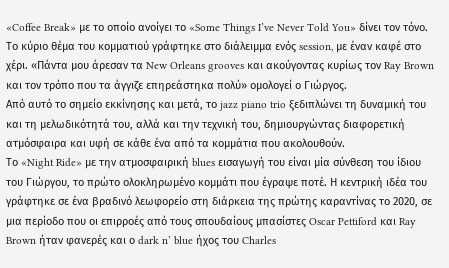«Coffee Break» με το οποίο ανοίγει το «Some Things I’ve Never Told You» δίνει τον τόνο. Το κύριο θέμα του κομματιού γράφτηκε στο διάλειμμα ενός session, με έναν καφέ στο χέρι. «Πάντα μου άρεσαν τα New Orleans grooves και ακούγοντας κυρίως τον Ray Brown και τον τρόπο που τα άγγιζε επηρεάστηκα πολύ» ομολογεί ο Γιώργος.
Από αυτό το σημείο εκκίνησης και μετά, το jazz piano trio ξεδιπλώνει τη δυναμική του και τη μελωδικότητά του, αλλά και την τεχνική του, δημιουργώντας διαφορετική ατμόσφαιρα και υφή σε κάθε ένα από τα κομμάτια που ακολουθούν.
Το «Night Ride» με την ατμοσφαιρική blues εισαγωγή του είναι μία σύνθεση του ίδιου του Γιώργου, το πρώτο ολοκληρωμένο κομμάτι που έγραψε ποτέ. Η κεντρική ιδέα του γράφτηκε σε ένα βραδινό λεωφορείο στη διάρκεια της πρώτης καραντίνας το 2020, σε μια περίοδο που οι επιρροές από τους σπουδαίους μπασίστες Oscar Pettiford και Ray Brown ήταν φανερές και ο dark n’ blue ήχος του Charles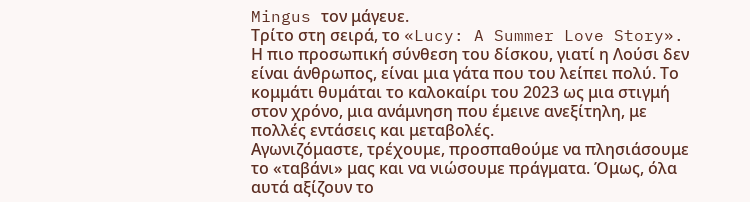Mingus τον μάγευε.
Τρίτο στη σειρά, το «Lucy: A Summer Love Story». Η πιο προσωπική σύνθεση του δίσκου, γιατί η Λούσι δεν είναι άνθρωπος, είναι μια γάτα που του λείπει πολύ. Το κομμάτι θυμάται το καλοκαίρι του 2023 ως μια στιγμή στον χρόνο, μια ανάμνηση που έμεινε ανεξίτηλη, με πολλές εντάσεις και μεταβολές.
Αγωνιζόμαστε, τρέχουμε, προσπαθούμε να πλησιάσουμε το «ταβάνι» μας και να νιώσουμε πράγματα. Όμως, όλα αυτά αξίζουν το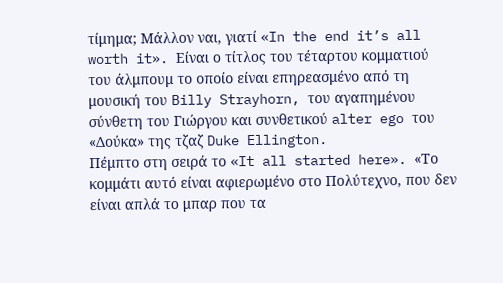τίμημα; Μάλλον ναι, γιατί «In the end it’s all worth it». Είναι ο τίτλος του τέταρτου κομματιού του άλμπουμ το οποίο είναι επηρεασμένο από τη μουσική του Billy Strayhorn, του αγαπημένου σύνθετη του Γιώργου και συνθετικού alter ego του «Δούκα» της τζαζ Duke Ellington.
Πέμπτο στη σειρά το «It all started here». «Το κομμάτι αυτό είναι αφιερωμένο στο Πολύτεχνο, που δεν είναι απλά το μπαρ που τα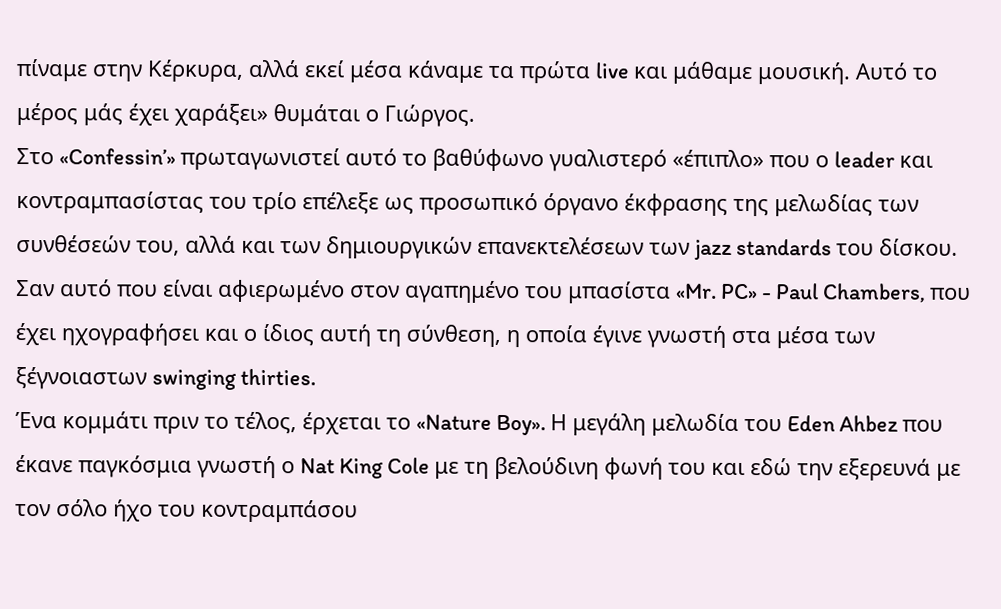πίναμε στην Κέρκυρα, αλλά εκεί μέσα κάναμε τα πρώτα live και μάθαμε μουσική. Αυτό το μέρος μάς έχει χαράξει» θυμάται ο Γιώργος.
Στο «Confessin’» πρωταγωνιστεί αυτό το βαθύφωνο γυαλιστερό «έπιπλο» που ο leader και κοντραμπασίστας του τρίο επέλεξε ως προσωπικό όργανο έκφρασης της μελωδίας των συνθέσεών του, αλλά και των δημιουργικών επανεκτελέσεων των jazz standards του δίσκου. Σαν αυτό που είναι αφιερωμένο στον αγαπημένο του μπασίστα «Mr. PC» - Paul Chambers, που έχει ηχογραφήσει και ο ίδιος αυτή τη σύνθεση, η οποία έγινε γνωστή στα μέσα των ξέγνοιαστων swinging thirties.
Ένα κομμάτι πριν το τέλος, έρχεται το «Nature Boy». Η μεγάλη μελωδία του Eden Ahbez που έκανε παγκόσμια γνωστή ο Nat King Cole με τη βελούδινη φωνή του και εδώ την εξερευνά με τον σόλο ήχο του κοντραμπάσου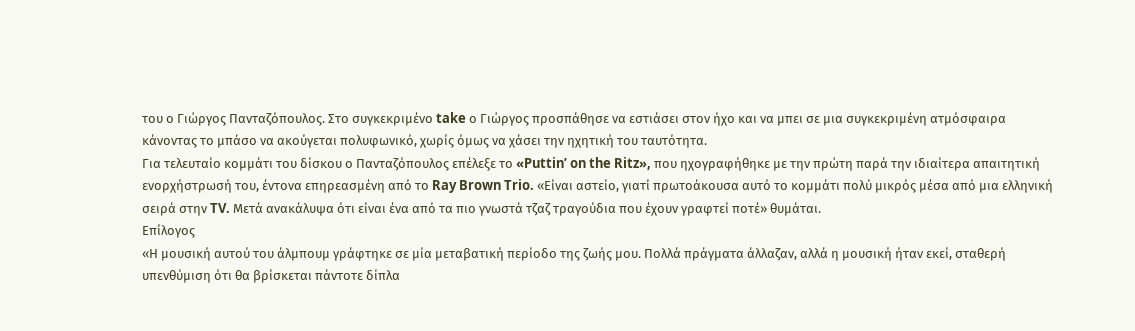του ο Γιώργος Πανταζόπουλος. Στο συγκεκριμένο take ο Γιώργος προσπάθησε να εστιάσει στον ήχο και να μπει σε μια συγκεκριμένη ατμόσφαιρα κάνοντας το μπάσο να ακούγεται πολυφωνικό, χωρίς όμως να χάσει την ηχητική του ταυτότητα.
Για τελευταίο κομμάτι του δίσκου ο Πανταζόπουλος επέλεξε το «Puttin’ on the Ritz», που ηχογραφήθηκε με την πρώτη παρά την ιδιαίτερα απαιτητική ενορχήστρωσή του, έντονα επηρεασμένη από το Ray Brown Trio. «Είναι αστείο, γιατί πρωτοάκουσα αυτό το κομμάτι πολύ μικρός μέσα από μια ελληνική σειρά στην TV. Μετά ανακάλυψα ότι είναι ένα από τα πιο γνωστά τζαζ τραγούδια που έχουν γραφτεί ποτέ» θυμάται.
Επίλογος
«Η μουσική αυτού του άλμπουμ γράφτηκε σε μία μεταβατική περίοδο της ζωής μου. Πολλά πράγματα άλλαζαν, αλλά η μουσική ήταν εκεί, σταθερή υπενθύμιση ότι θα βρίσκεται πάντοτε δίπλα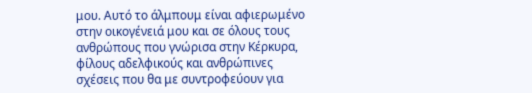μου. Αυτό το άλμπουμ είναι αφιερωμένο στην οικογένειά μου και σε όλους τους ανθρώπους που γνώρισα στην Κέρκυρα, φίλους αδελφικούς και ανθρώπινες σχέσεις που θα με συντροφεύουν για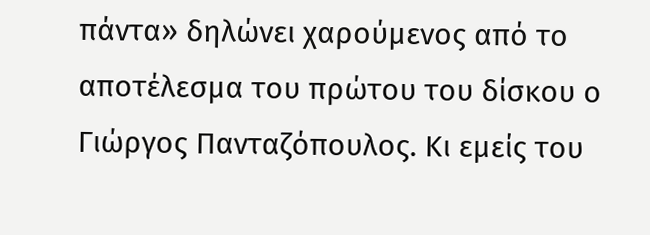πάντα» δηλώνει χαρούμενος από το αποτέλεσμα του πρώτου του δίσκου ο Γιώργος Πανταζόπουλος. Κι εμείς του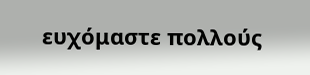ευχόμαστε πολλούς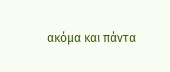ακόμα και πάντα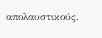απολαυστικούς.